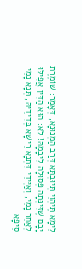לֵימָא תֶּיהְוֵי תְּיוּבְתָּא דְּרַב הַמְנוּנָא, דְּאָמַר: שׁוֹמֶרֶת יָבָם שֶׁזִּינְּתָה פְּסוּלָה לִיבָמָהּ! לֹא: הוּא הַדִּין אֲפִילּוּ לְאַחֵר נָמֵי, וְאַיְּידֵי דִּתְנָא רֵישָׁא בְּדִידֵיהּ, תְּנָא נָמֵי סֵיפָא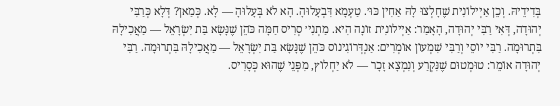בְּדִידֵיהּ. וְכֵן אַיְילוֹנִית שֶׁחָלְצוּ לָהּ אַחִין כּוּ׳. טַעְמָא דִּבְעָלוּהָ. הָא לֹא בְּעָלוּהָ — לָא. כְּמַאן? דְּלָא כְּרַבִּי יְהוּדָה, דְּאִי רַבִּי יְהוּדָה, הָאָמַר: אַיְילוֹנִית זוֹנָה הִיא. מַתְנִי׳ סְרִיס חַמָּה כֹּהֵן שֶׁנָּשָׂא בַּת יִשְׂרָאֵל — מַאֲכִילָהּ בִּתְרוּמָה. רַבִּי יוֹסֵי וְרַבִּי שִׁמְעוֹן אוֹמְרִים: אַנְדְּרוֹגִינוֹס כֹּהֵן שֶׁנָּשָׂא בַּת יִשְׂרָאֵל — מַאֲכִילָהּ בִּתְרוּמָה. רַבִּי יְהוּדָה אוֹמֵר: טוּמְטוּם שֶׁנִּקְרַע וְנִמְצָא זָכָר — לֹא יַחְלוֹץ, מִפְּנֵי שֶׁהוּא כְּסָרִיס.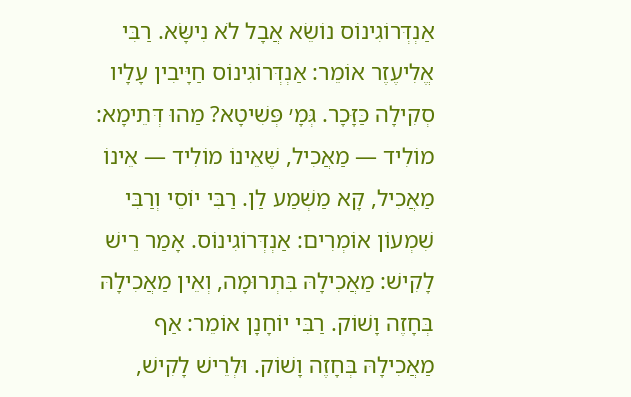אַנְדְּרוֹגִינוֹס נוֹשֵׂא אֲבָל לֹא נִישָּׂא. רַבִּי אֱלִיעֶזֶר אוֹמֵר: אַנְדְּרוֹגִינוֹס חַיָּיבִין עָלָיו סְקִילָה כַּזָּכָר. גְּמָ׳ פְּשִׁיטָא? מַהוּ דְּתֵימָא: מוֹלִיד — מַאֲכִיל, שֶׁאֵינוֹ מוֹלִיד — אֵינוֹ מַאֲכִיל, קָא מַשְׁמַע לַן. רַבִּי יוֹסֵי וְרַבִּי שִׁמְעוֹן אוֹמְרִים: אַנְדְּרוֹגִינוֹס. אָמַר רֵישׁ לָקִישׁ: מַאֲכִילָהּ בִּתְרוּמָה, וְאֵין מַאֲכִילָהּ בְּחָזֶה וָשׁוֹק. רַבִּי יוֹחָנָן אוֹמֵר: אַף מַאֲכִילָהּ בְּחָזֶה וָשׁוֹק. וּלְרֵישׁ לָקִישׁ,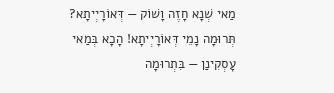מַאי שְׁנָא חָזֶה וָשׁוֹק — דְּאוֹרָיְיתָא? תְּרוּמָה נָמֵי דְּאוֹרָיְיתָא! הָכָא בְּמַאי עָסְקִינַן — בִּתְרוּמָה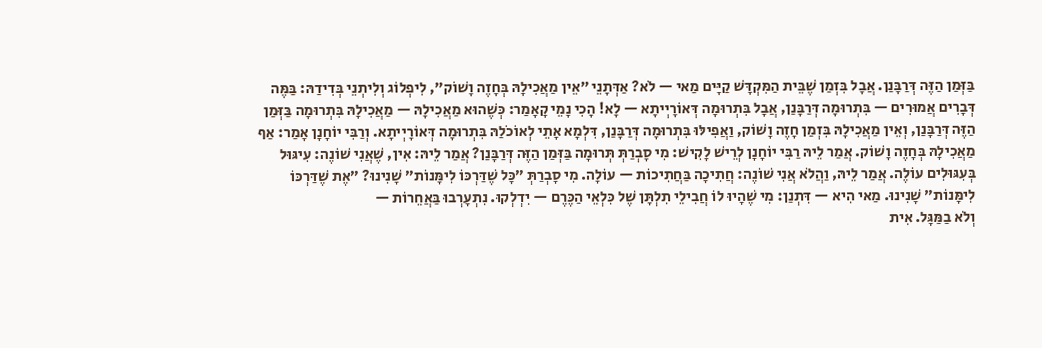בַּזְּמַן הַזֶּה דְּרַבָּנַן. אֲבָל בִּזְמַן שֶׁבֵּית הַמִּקְדָּשׁ קַיָּים מַאי — לֹא? אַדְּתָנֵי ״אֵין מַאֲכִילָהּ בְּחָזֶה וָשׁוֹק״, לִיפְלוֹג וְלִיתְנֵי בְּדִידַהּ: בַּמֶּה דְּבָרִים אֲמוּרִים — בִּתְרוּמָה דְּרַבָּנַן, אֲבָל בִּתְרוּמָה דְּאוֹרָיְיתָא — לָא! הָכִי נָמֵי קָאָמַר: כְּשֶׁהוּא מַאֲכִילָהּ — מַאֲכִילָהּ בִּתְרוּמָה בַּזְּמַן הַזֶּה דְּרַבָּנַן, וְאֵין מַאֲכִילָהּ בִּזְמַן חָזֶה וָשׁוֹק, וַאֲפִילּוּ בִּתְרוּמָה דְּרַבָּנַן, דִּלְמָא אָתֵי לְאוֹכֹלַהּ בִּתְרוּמָה דְּאוֹרָיְיתָא. וְרַבִּי יוֹחָנָן אָמַר: אַף מַאֲכִילָהּ בְּחָזֶה וָשׁוֹק. אֲמַר לֵיהּ רַבִּי יוֹחָנָן לְרֵישׁ לָקִישׁ: מִי סָבְרַתְּ תְּרוּמָה בַּזְּמַן הַזֶּה דְּרַבָּנַן? אֲמַר לֵיהּ: אִין, שֶׁאֲנִי שׁוֹנֶה: עִיגּוּל בְּעִגּוּלִים עוֹלֶה. אֲמַר לֵיהּ, וַהֲלֹא אֲנִי שׁוֹנֶה: חֲתִיכָה בַּחֲתִיכוֹת — עוֹלָה. מִי סָבְרַתְּ ״כׇּל שֶׁדַּרְכּוֹ לִימָּנוֹת״ שָׁנִינוּ? ״אֶת שֶׁדַּרְכּוֹ לִימָּנוֹת״ שָׁנִינוּ. מַאי הִיא — דִּתְנַן: מִי שֶׁהָיוּ לוֹ חֲבִילֵי תִלְתָּן שֶׁל כִּלְאֵי הַכֶּרֶם — יִדְלְקוּ. נִתְעָרְבוּ בַּאֲחֵרוֹת —
וְלֹא בַמַּגָּל. אִית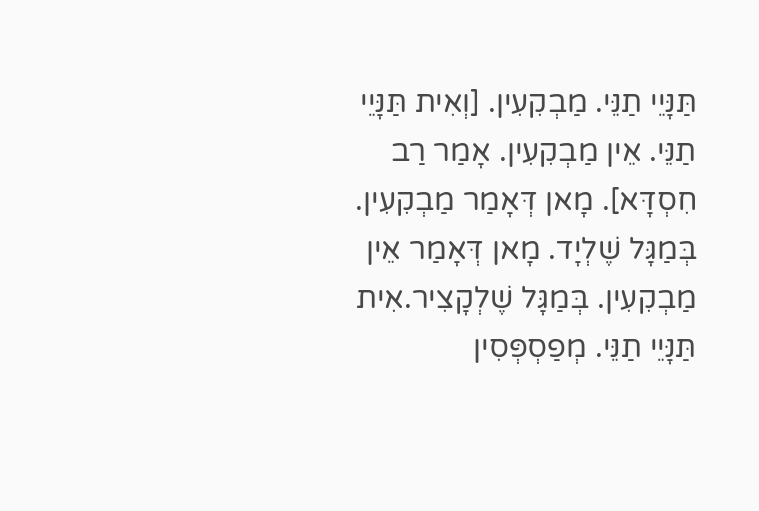תַּנָּיֵי תַנֵּי. מַבְקִעִין. [וְאִית תַּנָּיֵי תַנֵּי. אֵין מַבְקִעִין. אָמַר רַב חִסְדָּא]. מָאן דְּאָמַר מַבְקִעִין. בְּמַגָּל שֶׁלְיָד. מָאן דְּאָמַר אֵין מַבְקִעִין. בְּמַגָּל שֶׁלְקָצִיר.אִית תַּנָּיֵי תַנֵּי. מְפַסְפְּסִין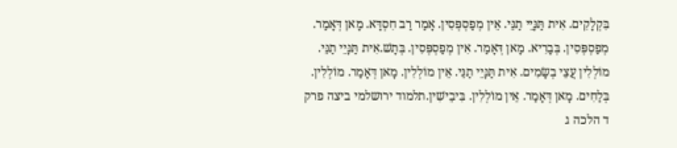בִּקְלָקִים. אִית תַּנָּיֵי תַנֵּי. אֵין מְפַסְפְּסִין. אָמַר רַב חִסְדָּא. מָאן דְּאָמַר. מְפַסְפְּסִין. בְּבָרִיא. מָאן דְּאָמַר. אִין מְפַסְפְּסִין. בְּתָשׁ.אִית תַּנָּיֵי תַנֵּי. מוֹלְלִין עֲצֵי בְשָׂמִים. אִית תַּנָּיֵי תַנֵּי. אֵין מוֹלְלִין. מָאן דְּאָמַר. מוֹלְלִין. בְּלַחִים. מָאן דְּאָמַר. אֵין מוֹלְלִין. בִּיבֵישִׁין.תלמוד ירושלמי ביצה פרק ד הלכה ג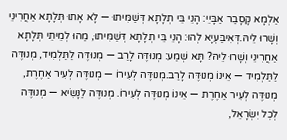אַלְמָא קָסָבַר אַבָּיֵי: הָנֵי בֵּי תְלָתָא דְּשַׁמִּיתוּ — לָא אָתוּ תְּלָתָא אַחֲרִינֵי וְשָׁרוּ לֵיהּ.דְּאִיבַּעְיָא לְהוּ: הָנֵי בֵּי תְלָתָא דְּשַׁמִּיתוּ, מַהוּ לְמֵיתֵי תְּלָתָא אַחֲרִינֵי וְשָׁרוּ לֵיהּ? תָּא שְׁמַע: מְנוּדֶּה לָרַב — מְנוּדֶּה לַתַּלְמִיד, מְנוּדֶּה לַתַּלְמִיד — אֵינוֹ מְנוּדֶּה לָרַב.מְנוּדֶּה לְעִירוֹ — מְנוּדֶּה לְעִיר אַחֶרֶת, מְנוּדֶּה לְעִיר אַחֶרֶת — אֵינוֹ מְנוּדֶּה לְעִירוֹ. מְנוּדֶּה לַנָּשִׂיא — מְנוּדֶּה לְכׇל יִשְׂרָאֵל,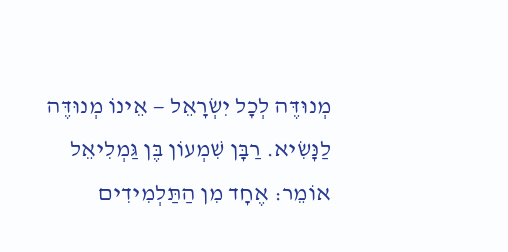מְנוּדֶּה לְכׇל יִשְׂרָאֵל — אֵינוֹ מְנוּדֶּה לַנָּשִׂיא. רַבָּן שִׁמְעוֹן בֶּן גַּמְלִיאֵל אוֹמֵר: אֶחָד מִן הַתַּלְמִידִים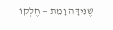שֶׁנִּידָּה וָמֵת — חֶלְקוֹ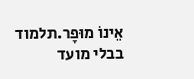אֵינוֹ מוּפָר.תלמוד בבלי מועד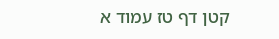קטן דף טז עמוד א